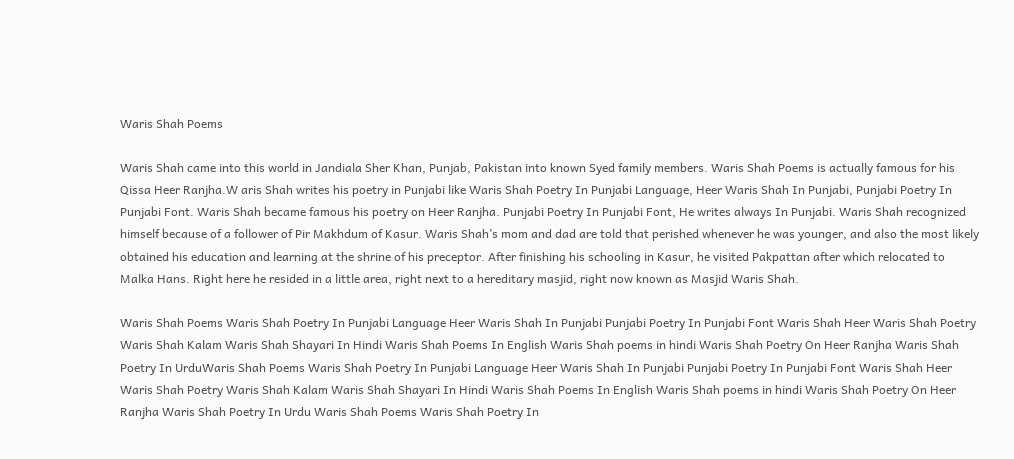Waris Shah Poems

Waris Shah came into this world in Jandiala Sher Khan, Punjab, Pakistan into known Syed family members. Waris Shah Poems is actually famous for his Qissa Heer Ranjha.W aris Shah writes his poetry in Punjabi like Waris Shah Poetry In Punjabi Language, Heer Waris Shah In Punjabi, Punjabi Poetry In Punjabi Font. Waris Shah became famous his poetry on Heer Ranjha. Punjabi Poetry In Punjabi Font, He writes always In Punjabi. Waris Shah recognized himself because of a follower of Pir Makhdum of Kasur. Waris Shah’s mom and dad are told that perished whenever he was younger, and also the most likely obtained his education and learning at the shrine of his preceptor. After finishing his schooling in Kasur, he visited Pakpattan after which relocated to Malka Hans. Right here he resided in a little area, right next to a hereditary masjid, right now known as Masjid Waris Shah.

Waris Shah Poems Waris Shah Poetry In Punjabi Language Heer Waris Shah In Punjabi Punjabi Poetry In Punjabi Font Waris Shah Heer Waris Shah Poetry Waris Shah Kalam Waris Shah Shayari In Hindi Waris Shah Poems In English Waris Shah poems in hindi Waris Shah Poetry On Heer Ranjha Waris Shah Poetry In UrduWaris Shah Poems Waris Shah Poetry In Punjabi Language Heer Waris Shah In Punjabi Punjabi Poetry In Punjabi Font Waris Shah Heer Waris Shah Poetry Waris Shah Kalam Waris Shah Shayari In Hindi Waris Shah Poems In English Waris Shah poems in hindi Waris Shah Poetry On Heer Ranjha Waris Shah Poetry In Urdu Waris Shah Poems Waris Shah Poetry In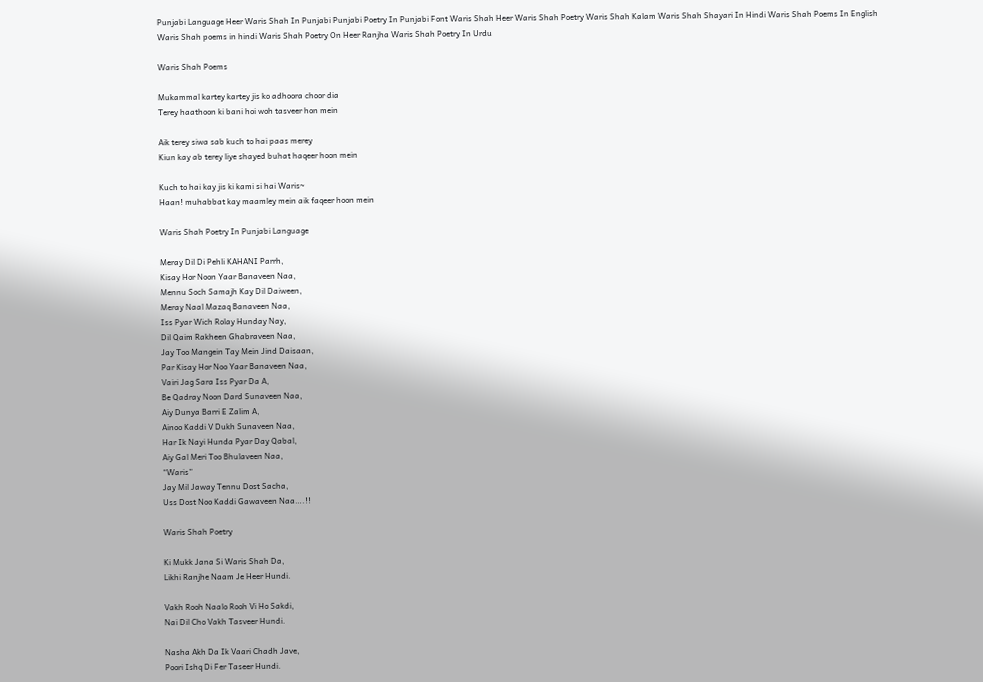Punjabi Language Heer Waris Shah In Punjabi Punjabi Poetry In Punjabi Font Waris Shah Heer Waris Shah Poetry Waris Shah Kalam Waris Shah Shayari In Hindi Waris Shah Poems In English Waris Shah poems in hindi Waris Shah Poetry On Heer Ranjha Waris Shah Poetry In Urdu

Waris Shah Poems

Mukammal kartey kartey jis ko adhoora choor dia
Terey haathoon ki bani hoi woh tasveer hon mein

Aik terey siwa sab kuch to hai paas merey
Kiun kay ab terey liye shayed buhat haqeer hoon mein

Kuch to hai kay jis ki kami si hai Waris~
Haan! muhabbat kay maamley mein aik faqeer hoon mein

Waris Shah Poetry In Punjabi Language

Meray Dil Di Pehli KAHANI Parrh,
Kisay Hor Noon Yaar Banaveen Naa,
Mennu Soch Samajh Kay Dil Daiween,
Meray Naal Mazaq Banaveen Naa,
Iss Pyar Wich Rolay Hunday Nay,
Dil Qaim Rakheen Ghabraveen Naa,
Jay Too Mangein Tay Mein Jind Daisaan,
Par Kisay Hor Noo Yaar Banaveen Naa,
Vairi Jag Sara Iss Pyar Da A,
Be Qadray Noon Dard Sunaveen Naa,
Aiy Dunya Barri E Zalim A,
Ainoo Kaddi V Dukh Sunaveen Naa,
Har Ik Nayi Hunda Pyar Day Qabal,
Aiy Gal Meri Too Bhulaveen Naa,
“Waris”
Jay Mil Jaway Tennu Dost Sacha,
Uss Dost Noo Kaddi Gawaveen Naa….!!

Waris Shah Poetry

Ki Mukk Jana Si Waris Shah Da,
Likhi Ranjhe Naam Je Heer Hundi.

Vakh Rooh Naalo Rooh Vi Ho Sakdi,
Nai Dil Cho Vakh Tasveer Hundi.

Nasha Akh Da Ik Vaari Chadh Jave,
Poori Ishq Di Fer Taseer Hundi.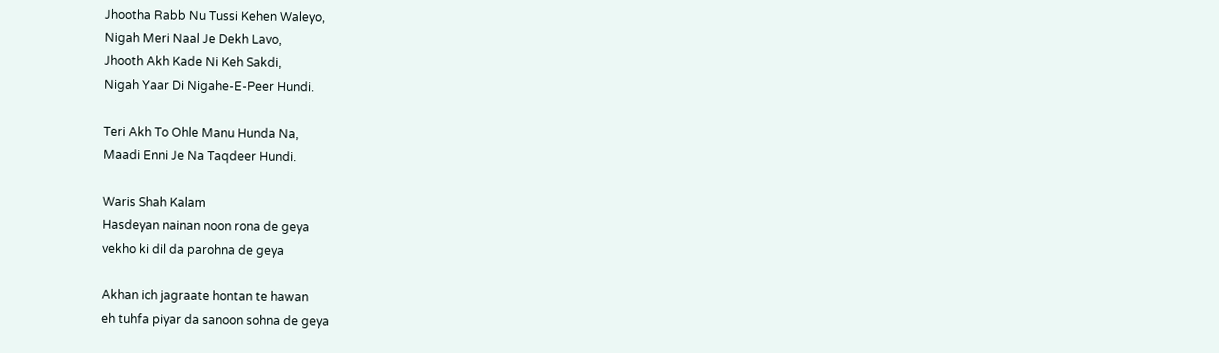Jhootha Rabb Nu Tussi Kehen Waleyo,
Nigah Meri Naal Je Dekh Lavo,
Jhooth Akh Kade Ni Keh Sakdi,
Nigah Yaar Di Nigahe-E-Peer Hundi.

Teri Akh To Ohle Manu Hunda Na,
Maadi Enni Je Na Taqdeer Hundi.

Waris Shah Kalam
Hasdeyan nainan noon rona de geya
vekho ki dil da parohna de geya

Akhan ich jagraate hontan te hawan
eh tuhfa piyar da sanoon sohna de geya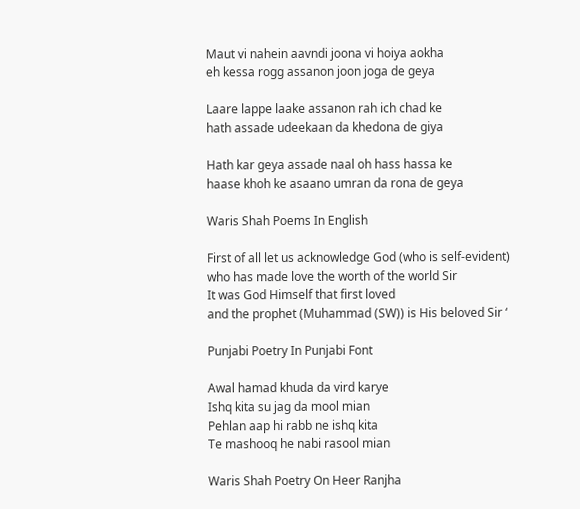Maut vi nahein aavndi joona vi hoiya aokha
eh kessa rogg assanon joon joga de geya

Laare lappe laake assanon rah ich chad ke
hath assade udeekaan da khedona de giya

Hath kar geya assade naal oh hass hassa ke
haase khoh ke asaano umran da rona de geya

Waris Shah Poems In English

First of all let us acknowledge God (who is self-evident)
who has made love the worth of the world Sir
It was God Himself that first loved
and the prophet (Muhammad (SW)) is His beloved Sir ‘

Punjabi Poetry In Punjabi Font

Awal hamad khuda da vird karye
Ishq kita su jag da mool mian
Pehlan aap hi rabb ne ishq kita
Te mashooq he nabi rasool mian

Waris Shah Poetry On Heer Ranjha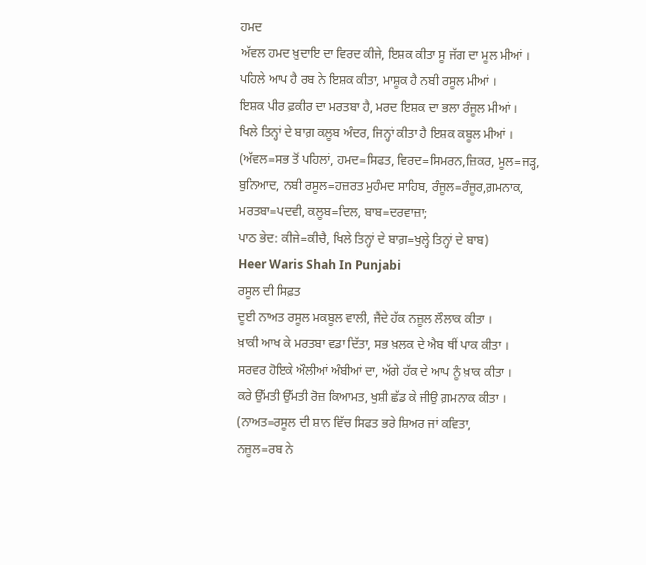ਹਮਦ
ਅੱਵਲ ਹਮਦ ਖ਼ੁਦਾਇ ਦਾ ਵਿਰਦ ਕੀਜੇ, ਇਸ਼ਕ ਕੀਤਾ ਸੂ ਜੱਗ ਦਾ ਮੂਲ ਮੀਆਂ ।
ਪਹਿਲੇ ਆਪ ਹੈ ਰਬ ਨੇ ਇਸ਼ਕ ਕੀਤਾ, ਮਾਸ਼ੂਕ ਹੈ ਨਬੀ ਰਸੂਲ ਮੀਆਂ ।
ਇਸ਼ਕ ਪੀਰ ਫ਼ਕੀਰ ਦਾ ਮਰਤਬਾ ਹੈ, ਮਰਦ ਇਸ਼ਕ ਦਾ ਭਲਾ ਰੰਜੂਲ ਮੀਆਂ ।
ਖਿਲੇ ਤਿਨ੍ਹਾਂ ਦੇ ਬਾਗ਼ ਕਲੂਬ ਅੰਦਰ, ਜਿਨ੍ਹਾਂ ਕੀਤਾ ਹੈ ਇਸ਼ਕ ਕਬੂਲ ਮੀਆਂ ।
(ਅੱਵਲ=ਸਭ ਤੋਂ ਪਹਿਲਾਂ, ਹਮਦ=ਸਿਫਤ, ਵਿਰਦ=ਸਿਮਰਨ,ਜ਼ਿਕਰ, ਮੂਲ=ਜੜ੍ਹ,
ਬੁਨਿਆਦ, ਨਬੀ ਰਸੂਲ=ਹਜ਼ਰਤ ਮੁਹੰਮਦ ਸਾਹਿਬ, ਰੰਜੂਲ=ਰੰਜੂਰ,ਗ਼ਮਨਾਕ,
ਮਰਤਬਾ=ਪਦਵੀ, ਕਲੂਬ=ਦਿਲ, ਬਾਬ=ਦਰਵਾਜ਼ਾ;
ਪਾਠ ਭੇਦ: ਕੀਜੇ=ਕੀਚੈ, ਖਿਲੇ ਤਿਨ੍ਹਾਂ ਦੇ ਬਾਗ਼=ਖੁਲ੍ਹੇ ਤਿਨ੍ਹਾਂ ਦੇ ਬਾਬ)
Heer Waris Shah In Punjabi
ਰਸੂਲ ਦੀ ਸਿਫ਼ਤ
ਦੂਈ ਨਾਅਤ ਰਸੂਲ ਮਕਬੂਲ ਵਾਲੀ, ਜੈਂਦੇ ਹੱਕ ਨਜ਼ੂਲ ਲੌਲਾਕ ਕੀਤਾ ।
ਖ਼ਾਕੀ ਆਖ ਕੇ ਮਰਤਬਾ ਵਡਾ ਦਿੱਤਾ, ਸਭ ਖ਼ਲਕ ਦੇ ਐਬ ਥੀਂ ਪਾਕ ਕੀਤਾ ।
ਸਰਵਰ ਹੋਇਕੇ ਔਲੀਆਂ ਅੰਬੀਆਂ ਦਾ, ਅੱਗੇ ਹੱਕ ਦੇ ਆਪ ਨੂੰ ਖ਼ਾਕ ਕੀਤਾ ।
ਕਰੇ ਉੱਮਤੀ ਉੱਮਤੀ ਰੋਜ਼ ਕਿਆਮਤ, ਖੁਸ਼ੀ ਛੱਡ ਕੇ ਜੀਉ ਗ਼ਮਨਾਕ ਕੀਤਾ ।
(ਨਾਅਤ=ਰਸੂਲ ਦੀ ਸ਼ਾਨ ਵਿੱਚ ਸਿਫਤ ਭਰੇ ਸ਼ਿਅਰ ਜਾਂ ਕਵਿਤਾ,
ਨਜ਼ੂਲ=ਰਬ ਨੇ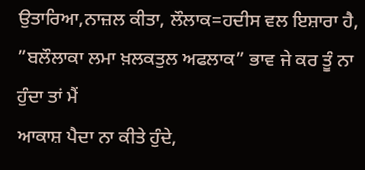ਉਤਾਰਿਆ,ਨਾਜ਼ਲ ਕੀਤਾ, ਲੌਲਾਕ=ਹਦੀਸ ਵਲ ਇਸ਼ਾਰਾ ਹੈ,
”ਬਲੌਲਾਕਾ ਲਮਾ ਖ਼ਲਕਤੁਲ ਅਫਲਾਕ” ਭਾਵ ਜੇ ਕਰ ਤੂੰ ਨਾ ਹੁੰਦਾ ਤਾਂ ਮੈਂ
ਆਕਾਸ਼ ਪੈਦਾ ਨਾ ਕੀਤੇ ਹੁੰਦੇ,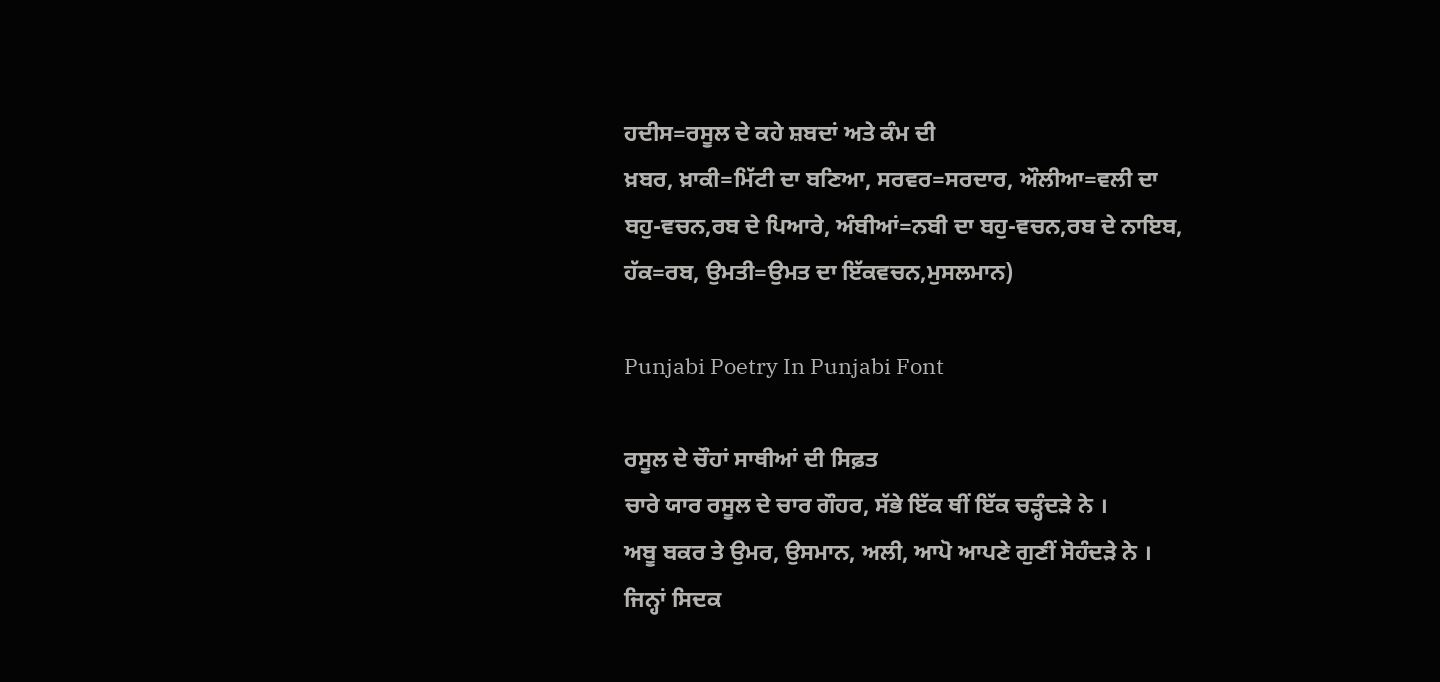ਹਦੀਸ=ਰਸੂਲ ਦੇ ਕਹੇ ਸ਼ਬਦਾਂ ਅਤੇ ਕੰਮ ਦੀ
ਖ਼ਬਰ, ਖ਼ਾਕੀ=ਮਿੱਟੀ ਦਾ ਬਣਿਆ, ਸਰਵਰ=ਸਰਦਾਰ, ਔਲੀਆ=ਵਲੀ ਦਾ
ਬਹੁ-ਵਚਨ,ਰਬ ਦੇ ਪਿਆਰੇ, ਅੰਬੀਆਂ=ਨਬੀ ਦਾ ਬਹੁ-ਵਚਨ,ਰਬ ਦੇ ਨਾਇਬ,
ਹੱਕ=ਰਬ, ਉਮਤੀ=ਉਮਤ ਦਾ ਇੱਕਵਚਨ,ਮੁਸਲਮਾਨ)

Punjabi Poetry In Punjabi Font

ਰਸੂਲ ਦੇ ਚੌਹਾਂ ਸਾਥੀਆਂ ਦੀ ਸਿਫ਼ਤ
ਚਾਰੇ ਯਾਰ ਰਸੂਲ ਦੇ ਚਾਰ ਗੌਹਰ, ਸੱਭੇ ਇੱਕ ਥੀਂ ਇੱਕ ਚੜ੍ਹੰਦੜੇ ਨੇ ।
ਅਬੂ ਬਕਰ ਤੇ ਉਮਰ, ਉਸਮਾਨ, ਅਲੀ, ਆਪੋ ਆਪਣੇ ਗੁਣੀਂ ਸੋਹੰਦੜੇ ਨੇ ।
ਜਿਨ੍ਹਾਂ ਸਿਦਕ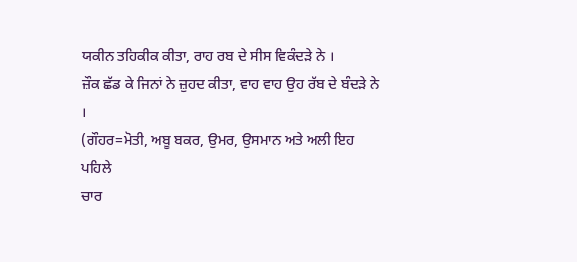ਯਕੀਨ ਤਹਿਕੀਕ ਕੀਤਾ, ਰਾਹ ਰਬ ਦੇ ਸੀਸ ਵਿਕੰਦੜੇ ਨੇ ।
ਜ਼ੌਕ ਛੱਡ ਕੇ ਜਿਨਾਂ ਨੇ ਜ਼ੁਹਦ ਕੀਤਾ, ਵਾਹ ਵਾਹ ਉਹ ਰੱਬ ਦੇ ਬੰਦੜੇ ਨੇ ।
(ਗੌਹਰ=ਮੋਤੀ, ਅਬੂ ਬਕਰ, ਉਮਰ, ਉਸਮਾਨ ਅਤੇ ਅਲੀ ਇਹ ਪਹਿਲੇ
ਚਾਰ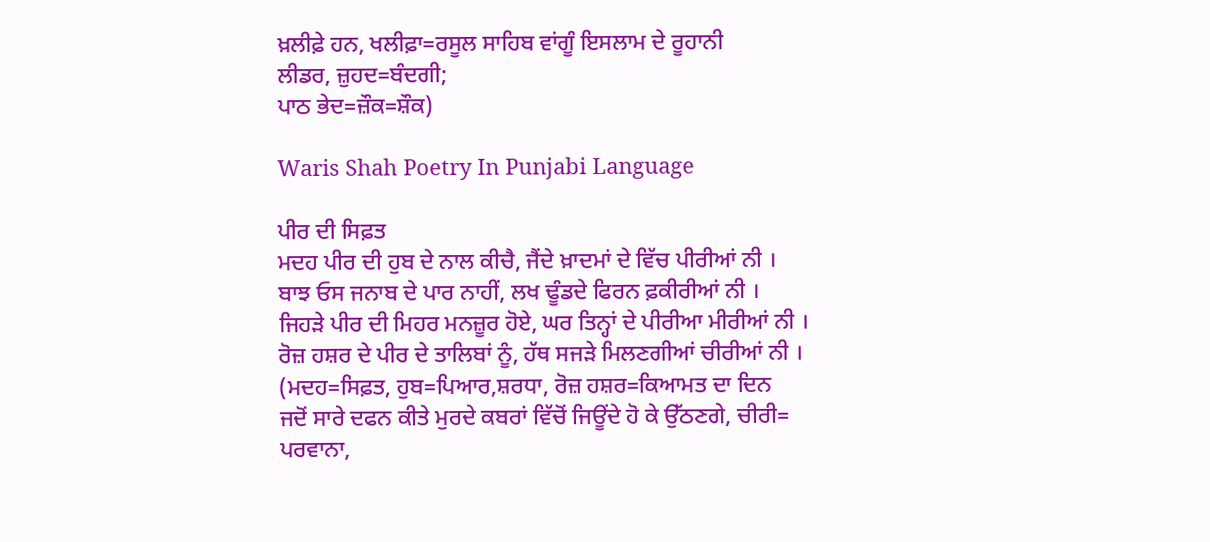ਖ਼ਲੀਫ਼ੇ ਹਨ, ਖਲੀਫ਼ਾ=ਰਸੂਲ ਸਾਹਿਬ ਵਾਂਗੂੰ ਇਸਲਾਮ ਦੇ ਰੂਹਾਨੀ
ਲੀਡਰ, ਜ਼ੁਹਦ=ਬੰਦਗੀ;
ਪਾਠ ਭੇਦ=ਜ਼ੌਕ=ਸ਼ੌਕ)

Waris Shah Poetry In Punjabi Language

ਪੀਰ ਦੀ ਸਿਫ਼ਤ
ਮਦਹ ਪੀਰ ਦੀ ਹੁਬ ਦੇ ਨਾਲ ਕੀਚੈ, ਜੈਂਦੇ ਖ਼ਾਦਮਾਂ ਦੇ ਵਿੱਚ ਪੀਰੀਆਂ ਨੀ ।
ਬਾਝ ਓਸ ਜਨਾਬ ਦੇ ਪਾਰ ਨਾਹੀਂ, ਲਖ ਢੂੰਡਦੇ ਫਿਰਨ ਫ਼ਕੀਰੀਆਂ ਨੀ ।
ਜਿਹੜੇ ਪੀਰ ਦੀ ਮਿਹਰ ਮਨਜ਼ੂਰ ਹੋਏ, ਘਰ ਤਿਨ੍ਹਾਂ ਦੇ ਪੀਰੀਆ ਮੀਰੀਆਂ ਨੀ ।
ਰੋਜ਼ ਹਸ਼ਰ ਦੇ ਪੀਰ ਦੇ ਤਾਲਿਬਾਂ ਨੂੰ, ਹੱਥ ਸਜੜੇ ਮਿਲਣਗੀਆਂ ਚੀਰੀਆਂ ਨੀ ।
(ਮਦਹ=ਸਿਫ਼ਤ, ਹੁਬ=ਪਿਆਰ,ਸ਼ਰਧਾ, ਰੋਜ਼ ਹਸ਼ਰ=ਕਿਆਮਤ ਦਾ ਦਿਨ
ਜਦੋਂ ਸਾਰੇ ਦਫਨ ਕੀਤੇ ਮੁਰਦੇ ਕਬਰਾਂ ਵਿੱਚੋਂ ਜਿਊਂਦੇ ਹੋ ਕੇ ਉੱਠਣਗੇ, ਚੀਰੀ=
ਪਰਵਾਨਾ,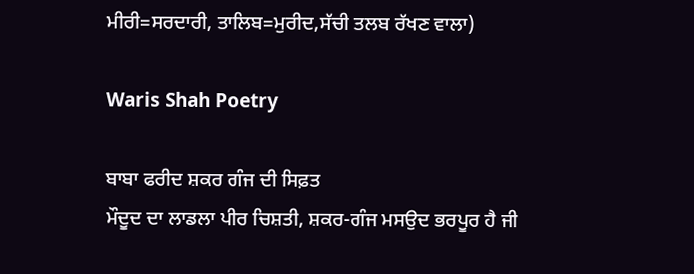ਮੀਰੀ=ਸਰਦਾਰੀ, ਤਾਲਿਬ=ਮੁਰੀਦ,ਸੱਚੀ ਤਲਬ ਰੱਖਣ ਵਾਲਾ)

Waris Shah Poetry

ਬਾਬਾ ਫਰੀਦ ਸ਼ਕਰ ਗੰਜ ਦੀ ਸਿਫ਼ਤ
ਮੌਦੂਦ ਦਾ ਲਾਡਲਾ ਪੀਰ ਚਿਸ਼ਤੀ, ਸ਼ਕਰ-ਗੰਜ ਮਸਉਦ ਭਰਪੂਰ ਹੈ ਜੀ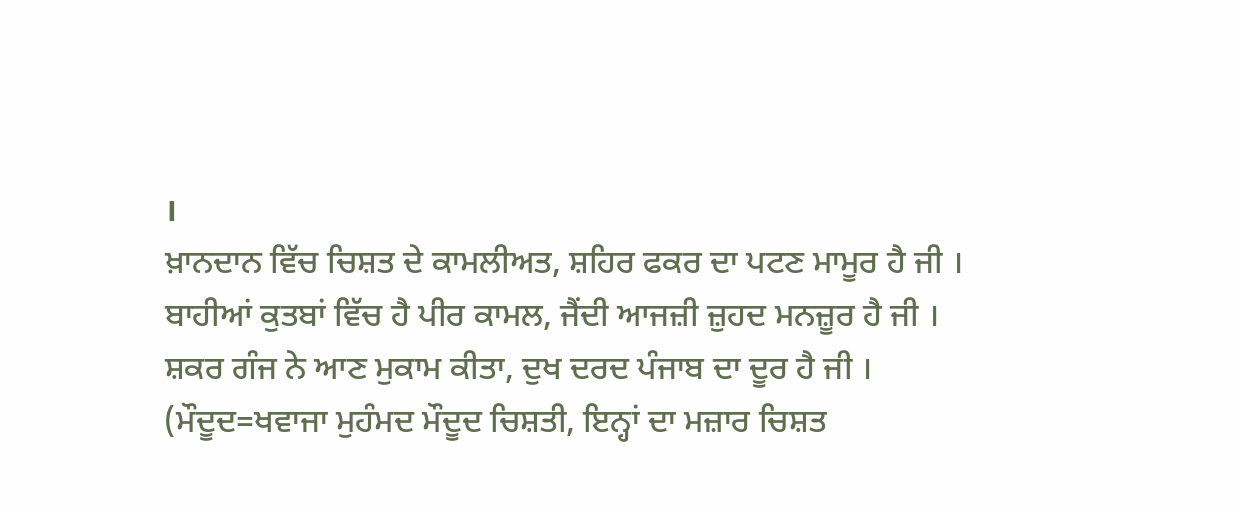।
ਖ਼ਾਨਦਾਨ ਵਿੱਚ ਚਿਸ਼ਤ ਦੇ ਕਾਮਲੀਅਤ, ਸ਼ਹਿਰ ਫਕਰ ਦਾ ਪਟਣ ਮਾਮੂਰ ਹੈ ਜੀ ।
ਬਾਹੀਆਂ ਕੁਤਬਾਂ ਵਿੱਚ ਹੈ ਪੀਰ ਕਾਮਲ, ਜੈਂਦੀ ਆਜਜ਼ੀ ਜ਼ੁਹਦ ਮਨਜ਼ੂਰ ਹੈ ਜੀ ।
ਸ਼ਕਰ ਗੰਜ ਨੇ ਆਣ ਮੁਕਾਮ ਕੀਤਾ, ਦੁਖ ਦਰਦ ਪੰਜਾਬ ਦਾ ਦੂਰ ਹੈ ਜੀ ।
(ਮੌਦੂਦ=ਖਵਾਜਾ ਮੁਹੰਮਦ ਮੌਦੂਦ ਚਿਸ਼ਤੀ, ਇਨ੍ਹਾਂ ਦਾ ਮਜ਼ਾਰ ਚਿਸ਼ਤ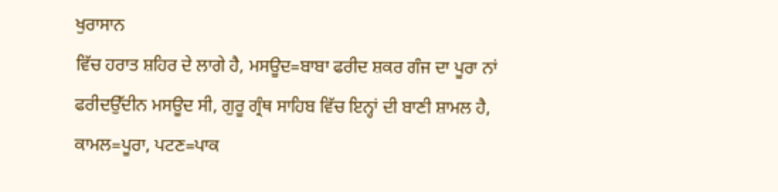ਖੁਰਾਸਾਨ
ਵਿੱਚ ਹਰਾਤ ਸ਼ਹਿਰ ਦੇ ਲਾਗੇ ਹੈ, ਮਸਊਦ=ਬਾਬਾ ਫਰੀਦ ਸ਼ਕਰ ਗੰਜ ਦਾ ਪੂਰਾ ਨਾਂ
ਫਰੀਦਉੱਦੀਨ ਮਸਊਦ ਸੀ, ਗੁਰੂ ਗ੍ਰੰਥ ਸਾਹਿਬ ਵਿੱਚ ਇਨ੍ਹਾਂ ਦੀ ਬਾਣੀ ਸ਼ਾਮਲ ਹੈ,
ਕਾਮਲ=ਪੂਰਾ, ਪਟਣ=ਪਾਕ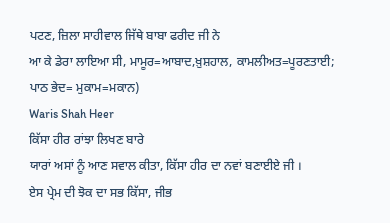ਪਟਣ, ਜ਼ਿਲਾ ਸਾਹੀਵਾਲ ਜਿੱਥੇ ਬਾਬਾ ਫਰੀਦ ਜੀ ਨੇ
ਆ ਕੇ ਡੇਰਾ ਲਾਇਆ ਸੀ, ਮਾਮੂਰ=ਆਬਾਦ,ਖ਼ੁਸ਼ਹਾਲ, ਕਾਮਲੀਅਤ=ਪੂਰਣਤਾਈ;
ਪਾਠ ਭੇਦ= ਮੁਕਾਮ=ਮਕਾਨ)
Waris Shah Heer
ਕਿੱਸਾ ਹੀਰ ਰਾਂਝਾ ਲਿਖਣ ਬਾਰੇ
ਯਾਰਾਂ ਅਸਾਂ ਨੂੰ ਆਣ ਸਵਾਲ ਕੀਤਾ, ਕਿੱਸਾ ਹੀਰ ਦਾ ਨਵਾਂ ਬਣਾਈਏ ਜੀ ।
ਏਸ ਪ੍ਰੇਮ ਦੀ ਝੋਕ ਦਾ ਸਭ ਕਿੱਸਾ, ਜੀਭ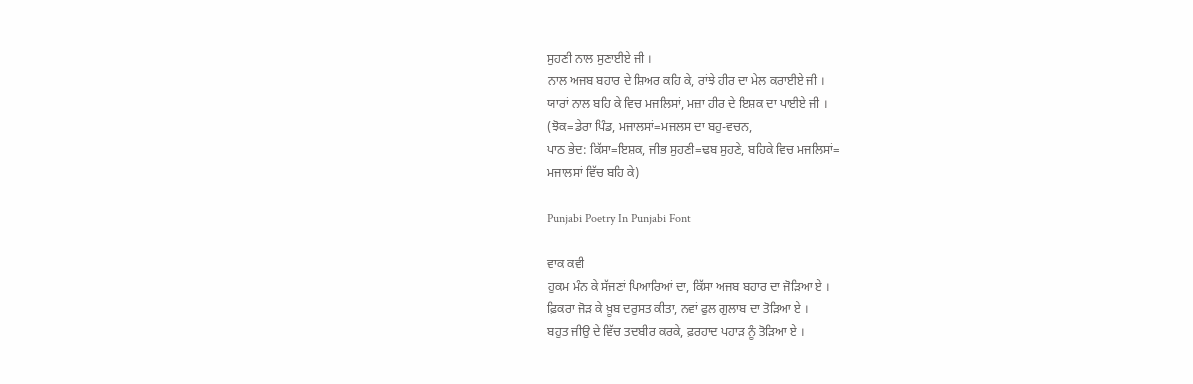ਸੁਹਣੀ ਨਾਲ ਸੁਣਾਈਏ ਜੀ ।
ਨਾਲ ਅਜਬ ਬਹਾਰ ਦੇ ਸ਼ਿਅਰ ਕਹਿ ਕੇ, ਰਾਂਝੇ ਹੀਰ ਦਾ ਮੇਲ ਕਰਾਈਏ ਜੀ ।
ਯਾਰਾਂ ਨਾਲ ਬਹਿ ਕੇ ਵਿਚ ਮਜਲਿਸਾਂ, ਮਜ਼ਾ ਹੀਰ ਦੇ ਇਸ਼ਕ ਦਾ ਪਾਈਏ ਜੀ ।
(ਝੋਕ=ਡੇਰਾ ਪਿੰਡ, ਮਜਾਲਸਾਂ=ਮਜਲਸ ਦਾ ਬਹੁ-ਵਚਨ,
ਪਾਠ ਭੇਦ: ਕਿੱਸਾ=ਇਸ਼ਕ, ਜੀਭ ਸੁਹਣੀ=ਢਬ ਸੁਹਣੇ, ਬਹਿਕੇ ਵਿਚ ਮਜਲਿਸਾਂ=
ਮਜਾਲਸਾਂ ਵਿੱਚ ਬਹਿ ਕੇ)

Punjabi Poetry In Punjabi Font

ਵਾਕ ਕਵੀ
ਹੁਕਮ ਮੰਨ ਕੇ ਸੱਜਣਾਂ ਪਿਆਰਿਆਂ ਦਾ, ਕਿੱਸਾ ਅਜਬ ਬਹਾਰ ਦਾ ਜੋੜਿਆ ਏ ।
ਫ਼ਿਕਰਾ ਜੋੜ ਕੇ ਖ਼ੂਬ ਦਰੁਸਤ ਕੀਤਾ, ਨਵਾਂ ਫੁਲ ਗੁਲਾਬ ਦਾ ਤੋੜਿਆ ਏ ।
ਬਹੁਤ ਜੀਉ ਦੇ ਵਿੱਚ ਤਦਬੀਰ ਕਰਕੇ, ਫ਼ਰਹਾਦ ਪਹਾੜ ਨੂੰ ਤੋੜਿਆ ਏ ।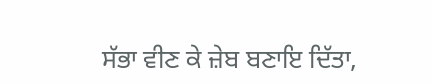ਸੱਭਾ ਵੀਣ ਕੇ ਜ਼ੇਬ ਬਣਾਇ ਦਿੱਤਾ,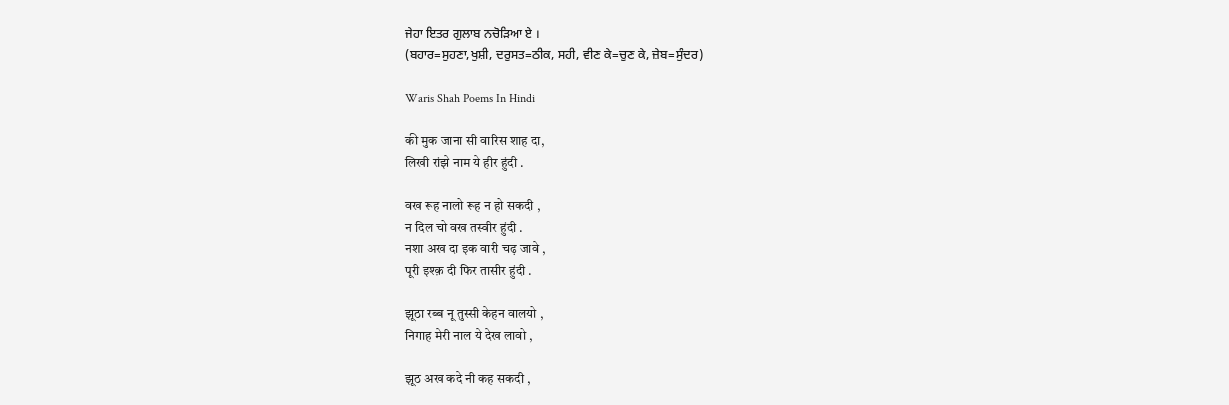ਜੇਹਾ ਇਤਰ ਗੁਲਾਬ ਨਚੋੜਿਆ ਏ ।
(ਬਹਾਰ=ਸੁਹਣਾ,ਖੁਸ਼ੀ, ਦਰੁਸਤ=ਠੀਕ, ਸਹੀ, ਵੀਣ ਕੇ=ਚੁਣ ਕੇ, ਜ਼ੇਬ=ਸੁੰਦਰ)

Waris Shah Poems In Hindi

की मुक जाना सी वारिस शाह दा,
लिखी रांझे नाम ये हीर हुंदी .

वख रूह नालो रूह न हो सकदी ,
न दिल चो वख तस्वीर हुंदी .
नशा अख दा इक वारी चढ़ जावे ,
पूरी इश्क़ दी फिर तासीर हुंदी .

झूठा रब्ब नू तुस्सी केहन वालयो ,
निगाह मेरी नाल ये देख लावो ,

झूठ अख कदे नी कह सकदी ,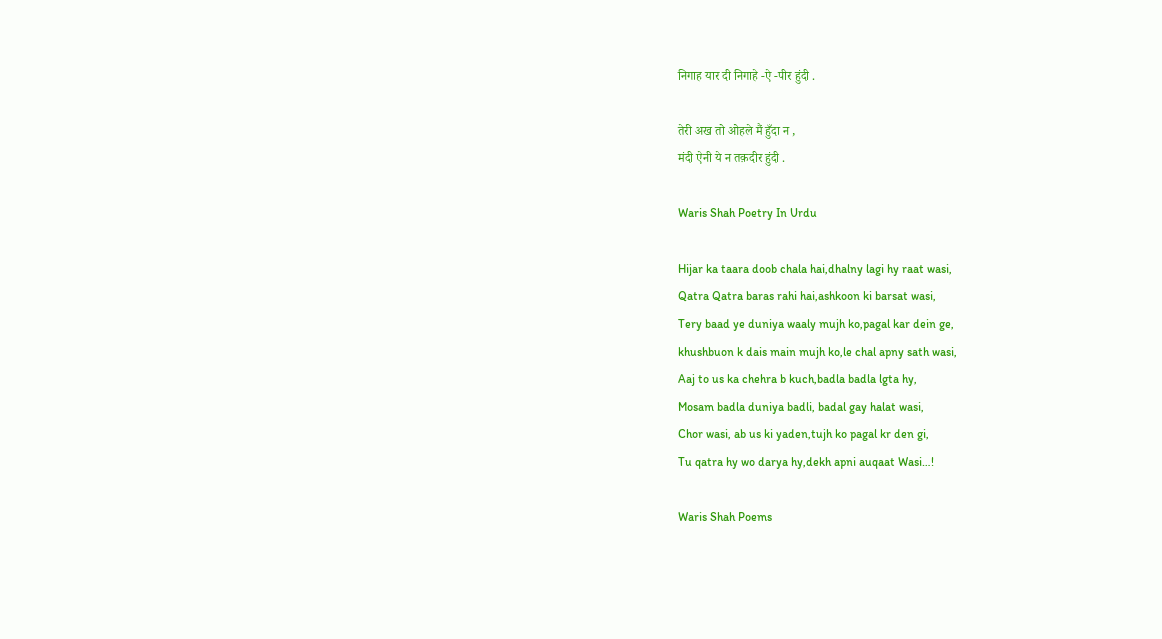निगाह यार दी निगाहे -ऐ -पीर हुंदी .

तेरी अख तो ओहले मैं हुँदा न ,
मंदी ऐनी ये न तक़दीर हुंदी .

Waris Shah Poetry In Urdu

Hijar ka taara doob chala hai,dhalny lagi hy raat wasi,
Qatra Qatra baras rahi hai,ashkoon ki barsat wasi,
Tery baad ye duniya waaly mujh ko,pagal kar dein ge,
khushbuon k dais main mujh ko,le chal apny sath wasi,
Aaj to us ka chehra b kuch,badla badla lgta hy,
Mosam badla duniya badli, badal gay halat wasi,
Chor wasi, ab us ki yaden,tujh ko pagal kr den gi,
Tu qatra hy wo darya hy,dekh apni auqaat Wasi…!

Waris Shah Poems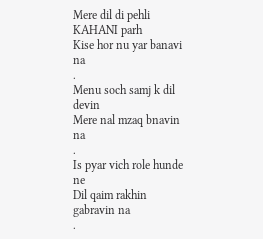Mere dil di pehli KAHANI parh
Kise hor nu yar banavi na
.
Menu soch samj k dil devin
Mere nal mzaq bnavin na
.
Is pyar vich role hunde ne
Dil qaim rakhin gabravin na
.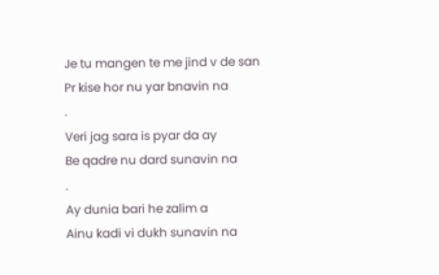Je tu mangen te me jind v de san
Pr kise hor nu yar bnavin na
.
Veri jag sara is pyar da ay
Be qadre nu dard sunavin na
.
Ay dunia bari he zalim a
Ainu kadi vi dukh sunavin na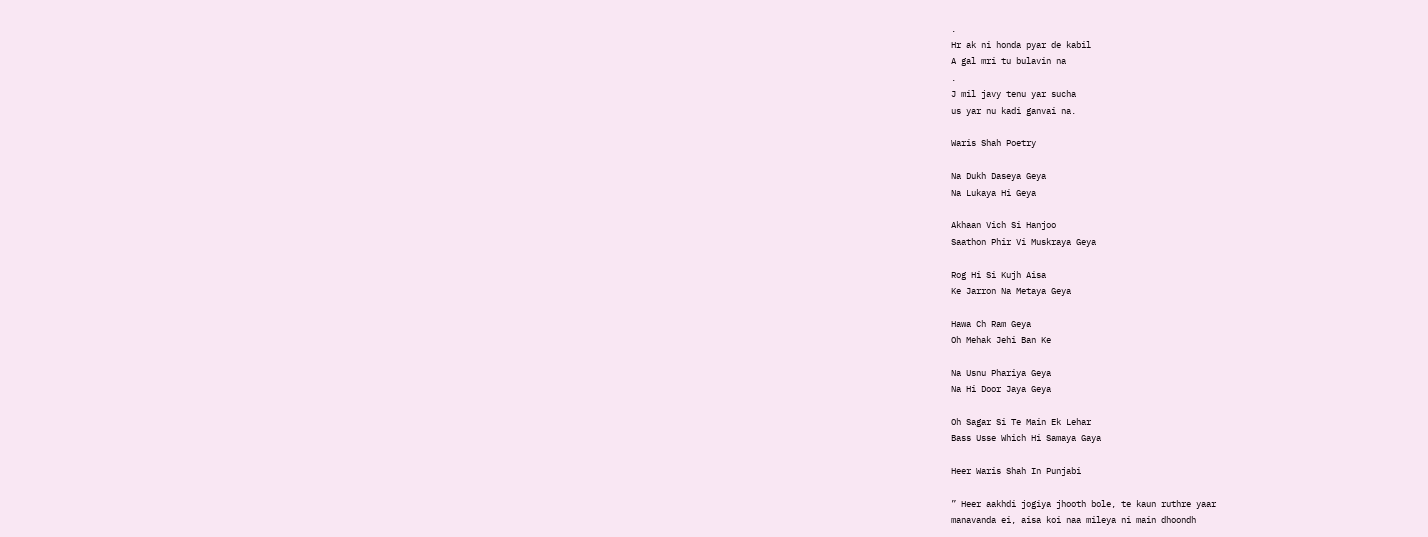.
Hr ak ni honda pyar de kabil
A gal mri tu bulavin na
.
J mil javy tenu yar sucha
us yar nu kadi ganvai na.

Waris Shah Poetry

Na Dukh Daseya Geya
Na Lukaya Hi Geya

Akhaan Vich Si Hanjoo
Saathon Phir Vi Muskraya Geya

Rog Hi Si Kujh Aisa
Ke Jarron Na Metaya Geya

Hawa Ch Ram Geya
Oh Mehak Jehi Ban Ke

Na Usnu Phariya Geya
Na Hi Door Jaya Geya

Oh Sagar Si Te Main Ek Lehar
Bass Usse Which Hi Samaya Gaya

Heer Waris Shah In Punjabi

” Heer aakhdi jogiya jhooth bole, te kaun ruthre yaar
manavanda ei, aisa koi naa mileya ni main dhoondh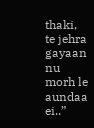thaki, te jehra gayaan nu morh le aundaa ei..”